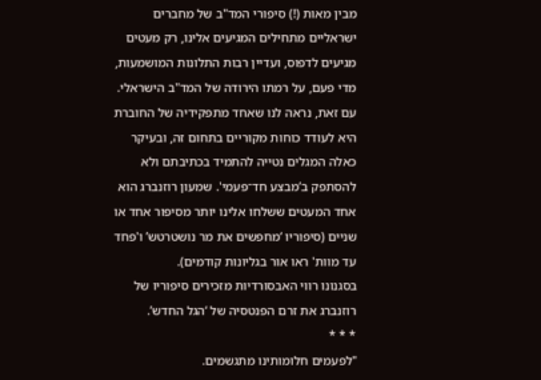מבין מאות (!) סיפורי המד"ב של מחברים ישראליים מתחילים המגיעים אלינו, רק מעטים מגיעים לדפוס, ועדיין רבות התלונות המושמעות, מדי פעם, על רמתו הירודה של המד"ב הישראלי. עם זאת, נראה לנו שאחד מתפקידיה של החוברת היא לעודד כוחות מקוריים בתחום זה, ובעיקר כאלה המגלים נטייה להתמיד בכתיבתם ולא להסתפק ב’מבצע חד־פעמי'. שמעון רוזנברג הוא אחד המעטים ששלחו אלינו יותר מסיפור אחד או שניים (סיפוריו ‘מחפשים את מר נושטרטש’ ו'פחד עד מוות' ראו אור בגליונות קודמים).
בסגנונו רווי האבסורדיות מזכירים סיפוריו של רוזנברג את זרם הפנטסיה של ‘הגל החדש’.
* * *
"לפעמים חלומותינו מתגשמים.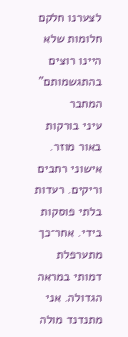לצערנו חלקם חלומות שלא היינו רוצים בהתגשמותם"
המחבר
עיני בורקות באור מוזר. אישוני רחבים וריקים. רעדות בלתי פוסקות בידי. אחר־כך מתערפלת דמותי במראה הגדולה. אני מתנדנד מולה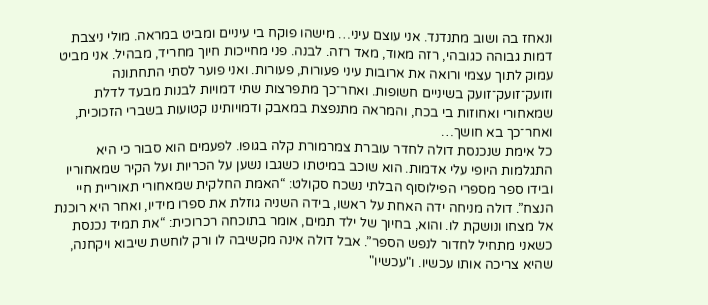ונאחז בה ושוב מתנדנד. אני עוצם עיני… מישהו פוקח בי עיניים ומביט במראה. מולי ניצבת דמות גבוהה כגובהי, רזה מאוד, מאד רזה. לבנה. פני מחייכות חיוך מחריד, מבהיל. אני מביט עמוק לתוך עצמי ורואה את ארובות עיני פעורות, פעורות. ואני פוער לסתי התחתונה וזועק־זועק־זועק בשיניים חשופות. ואחר־כך מתפרצות שתי דמויות לבנות מבעד לדלת שמאחורי ואחוזות בי בכח, והמראה מתנפצת במאבק ודמויותינו קטועות בשברי הזכוכית, ואחר־כך בא חושך…
כל אימת שנכנסת דולה לחדר עוברת צמרמורת קלה בגופו. לפעמים הוא סבור כי היא התגלמות היופי עלי אדמות. הוא שוכב במיטתו כשגבו נשען על הכריות ועל הקיר שמאחוריו ובידו ספר מספרי הפילוסוף הבלתי נשכח סקולט: “האמת החלקית שמאחורי תאוריית חיי הנצח”. דולה מניחה ידה האחת על ראשו, בידה השניה גוזלת את ספרו מידיו, ואחר היא רוכנת אל מצחו ונושקת לו. והוא, בחיוך של ילד תמים, אומר בתוכחה רכרוכית: “את תמיד נכנסת כשאני מתחיל לחדור לנפש הספר”. אבל דולה אינה מקשיבה לו ורק לוחשת שיבוא ויקחנה, שהיא צריכה אותו עכשיו. ו"עכשיו"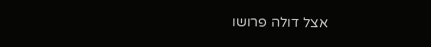אצל דולה פרושו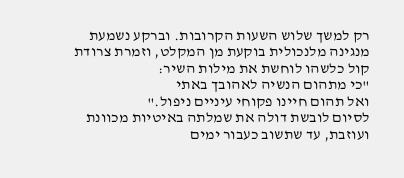רק למשך שלוש השעות הקרובות. וברקע נשמעת מנגינה מלנכולית בוקעת מן המקלט, וזמרת צרודת קול כלשהו לוחשת את מילות השיר:
"כי מתהום הנשיה לאהובך באתי
ואל תהום חיינו פקוחי עיניים ניפול."
לסיום לובשת דולה את שמלתה באיטיות מכוונת ועוזבת, עד שתשוב כעבור ימים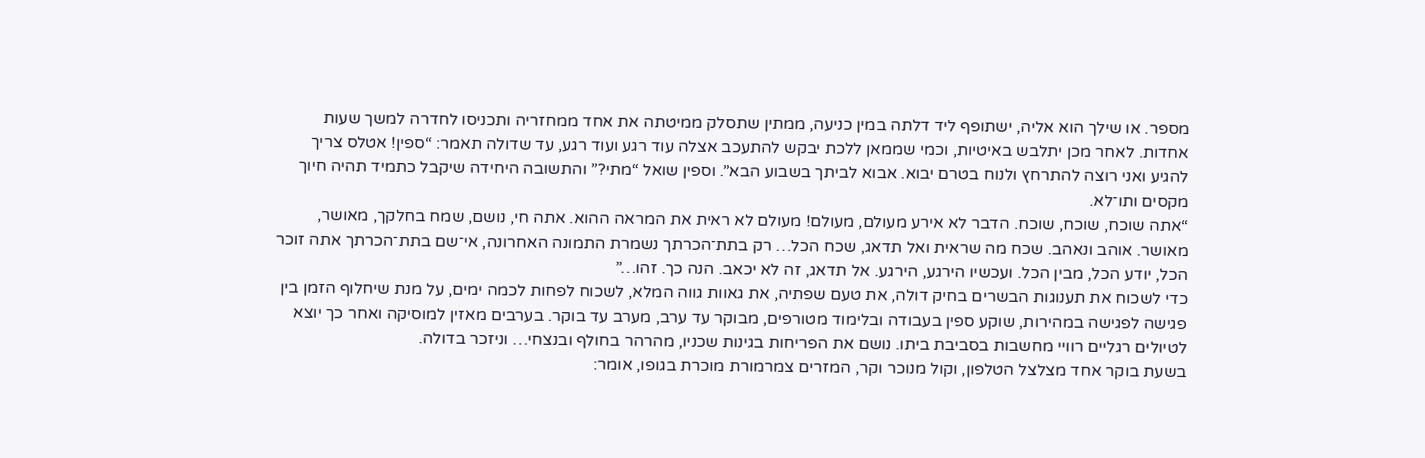מספר. או שילך הוא אליה, ישתופף ליד דלתה במין כניעה, ממתין שתסלק ממיטתה את אחד ממחזריה ותכניסו לחדרה למשך שעות אחדות. לאחר מכן יתלבש באיטיות, וכמי שממאן ללכת יבקש להתעכב אצלה עוד רגע ועוד רגע, עד שדולה תאמר: “ספין! אטלס צריך להגיע ואני רוצה להתרחץ ולנוח בטרם יבוא. אבוא לביתך בשבוע הבא”. וספין שואל “מתי?” והתשובה היחידה שיקבל כתמיד תהיה חיוך מקסים ותו־לא.
“אתה שוכח, שוכח, שוכח. הדבר לא אירע מעולם, מעולם! מעולם לא ראית את המראה ההוא. אתה חי, נושם, שמח בחלקך, מאושר, מאושר. אוהב ונאהב. שכח מה שראית ואל תדאג, שכח הכל… רק בתת־הכרתך נשמרת התמונה האחרונה, אי־שם בתת־הכרתך אתה זוכר הכל, יודע הכל, מבין הכל. ועכשיו הירגע, הירגע. אל תדאג, זה לא יכאב. הנה כך. זהו…”
כדי לשכוח את תענוגות הבשרים בחיק דולה, את טעם שפתיה, את גאוות גווה המלא, לשכוח לפחות לכמה ימים, על מנת שיחלוף הזמן בין פגישה לפגישה במהירות, שוקע ספין בעבודה ובלימוד מטורפים, מבוקר עד ערב, מערב עד בוקר. בערבים מאזין למוסיקה ואחר כך יוצא לטיולים רגליים רוויי מחשבות בסביבת ביתו. נושם את הפריחות בגינות שכניו, מהרהר בחולף ובנצחי… וניזכר בדולה.
בשעת בוקר אחד מצלצל הטלפון, וקול מנוכר וקר, המזרים צמרמורת מוכרת בגופו, אומר: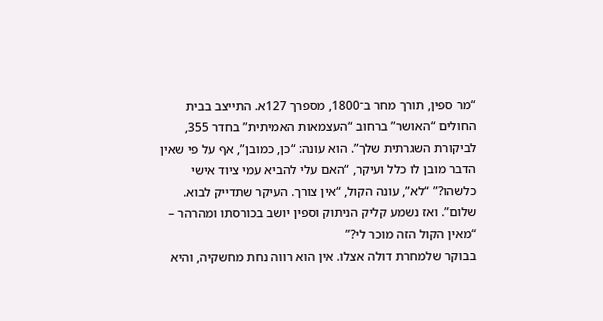“מר ספין, תורך מחר ב־1800, מספרך 127א. התייצב בבית החולים “האושר” ברחוב “העצמאות האמיתית” בחדר 355, לביקורת השגרתית שלך”. הוא עונה: “כן, כמובן”, אף על פי שאין הדבר מובן לו כלל ועיקר, “האם עלי להביא עמי ציוד אישי כלשהו?” “לא”, עונה הקול, “אין צורך. העיקר שתדייק לבוא. שלום”. ואז נשמע קליק הניתוק וספין יושב בכורסתו ומהרהר – “מאין הקול הזה מוכר לי?”
בבוקר שלמחרת דולה אצלו. אין הוא רווה נחת מחשקיה, והיא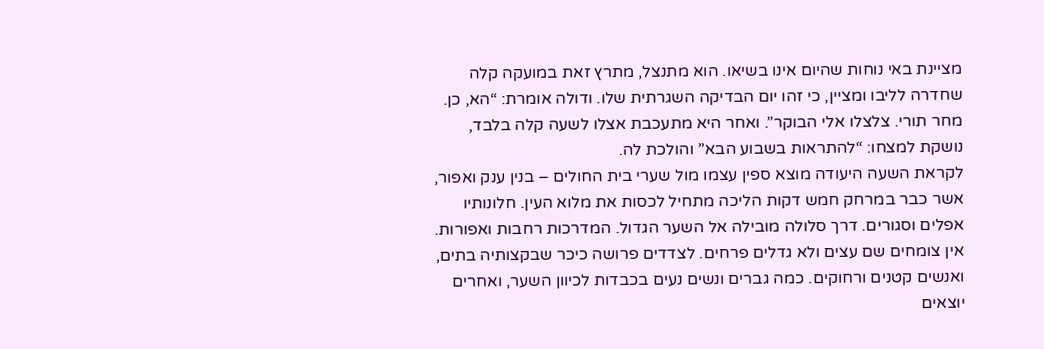מציינת באי נוחות שהיום אינו בשיאו. הוא מתנצל, מתרץ זאת במועקה קלה שחדרה לליבו ומציין, כי זהו יום הבדיקה השגרתית שלו. ודולה אומרת: “הא, כן. מחר תורי. צלצלו אלי הבוקר”. ואחר היא מתעכבת אצלו לשעה קלה בלבד, נושקת למצחו: “להתראות בשבוע הבא” והולכת לה.
לקראת השעה היעודה מוצא ספין עצמו מול שערי בית החולים – בנין ענק ואפור, אשר כבר במרחק חמש דקות הליכה מתחיל לכסות את מלוא העין. חלונותיו אפלים וסגורים. דרך סלולה מובילה אל השער הגדול. המדרכות רחבות ואפורות. אין צומחים שם עצים ולא גדלים פרחים. לצדדים פרושה כיכר שבקצותיה בתים, ואנשים קטנים ורחוקים. כמה גברים ונשים נעים בכבדות לכיוון השער, ואחרים יוצאים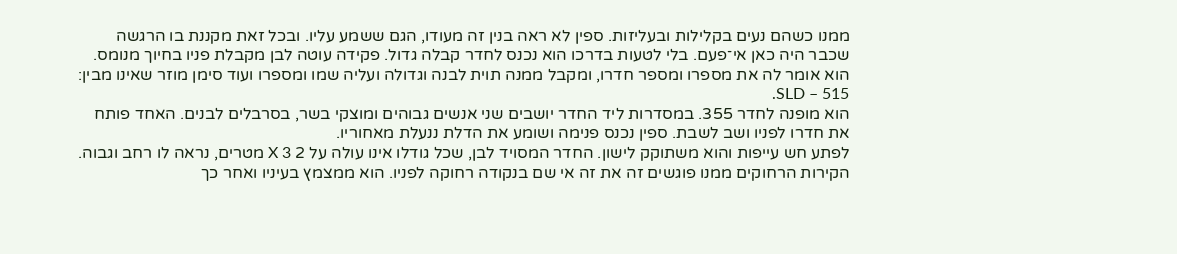ממנו כשהם נעים בקלילות ובעליזות. ספין לא ראה בנין זה מעודו, הגם ששמע עליו. ובכל זאת מקננת בו הרגשה שכבר היה כאן אי־פעם. בלי לטעות בדרכו הוא נכנס לחדר קבלה גדול. פקידה עוטה לבן מקבלת פניו בחיוך מנומס. הוא אומר לה את מספרו ומספר חדרו, ומקבל ממנה תוית לבנה וגדולה ועליה שמו ומספרו ועוד סימן מוזר שאינו מבין: 515 – SLD.
הוא מופנה לחדר 355. במסדרות ליד החדר יושבים שני אנשים גבוהים ומוצקי בשר, בסרבלים לבנים. האחד פותח את חדרו לפניו ושב לשבת. ספין נכנס פנימה ושומע את הדלת ננעלת מאחוריו.
לפתע חש עייפות והוא משתוקק לישון. החדר המסויד לבן, שכל גודלו אינו עולה על 2 X 3 מטרים, נראה לו רחב וגבוה. הקירות הרחוקים ממנו פוגשים זה את זה אי שם בנקודה רחוקה לפניו. הוא ממצמץ בעיניו ואחר כך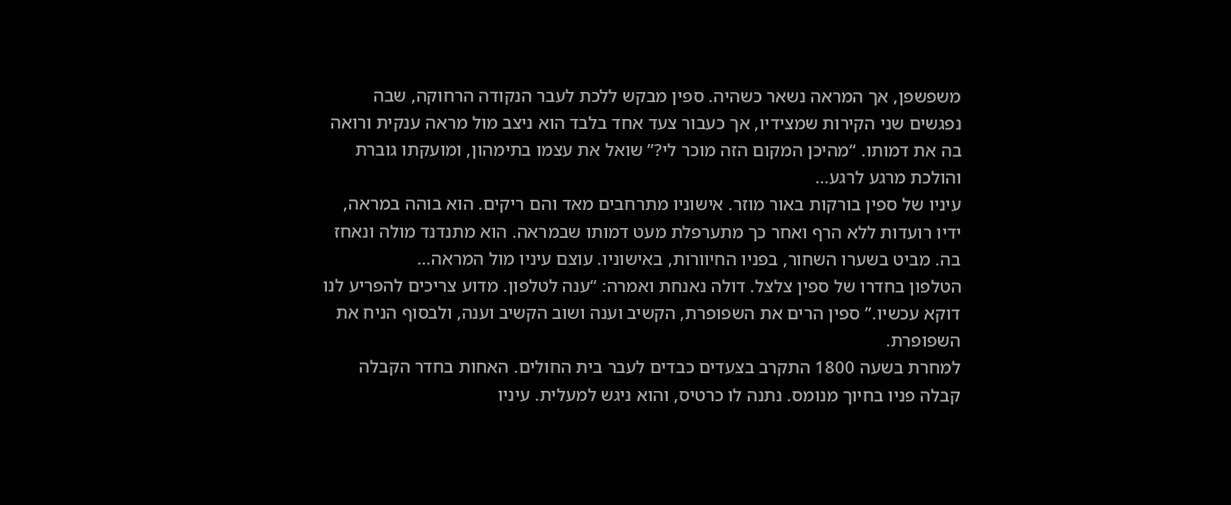משפשפן, אך המראה נשאר כשהיה. ספין מבקש ללכת לעבר הנקודה הרחוקה, שבה נפגשים שני הקירות שמצידיו, אך כעבור צעד אחד בלבד הוא ניצב מול מראה ענקית ורואה בה את דמותו. “מהיכן המקום הזה מוכר לי?” שואל את עצמו בתימהון, ומועקתו גוברת והולכת מרגע לרגע…
עיניו של ספין בורקות באור מוזר. אישוניו מתרחבים מאד והם ריקים. הוא בוהה במראה, ידיו רועדות ללא הרף ואחר כך מתערפלת מעט דמותו שבמראה. הוא מתנדנד מולה ונאחז בה. מביט בשערו השחור, בפניו החיוורות, באישוניו. עוצם עיניו מול המראה…
הטלפון בחדרו של ספין צלצל. דולה נאנחת ואמרה: “ענה לטלפון. מדוע צריכים להפריע לנו דוקא עכשיו.” ספין הרים את השפופרת, הקשיב וענה ושוב הקשיב וענה, ולבסוף הניח את השפופרת.
למחרת בשעה 1800 התקרב בצעדים כבדים לעבר בית החולים. האחות בחדר הקבלה קבלה פניו בחיוך מנומס. נתנה לו כרטיס, והוא ניגש למעלית. עיניו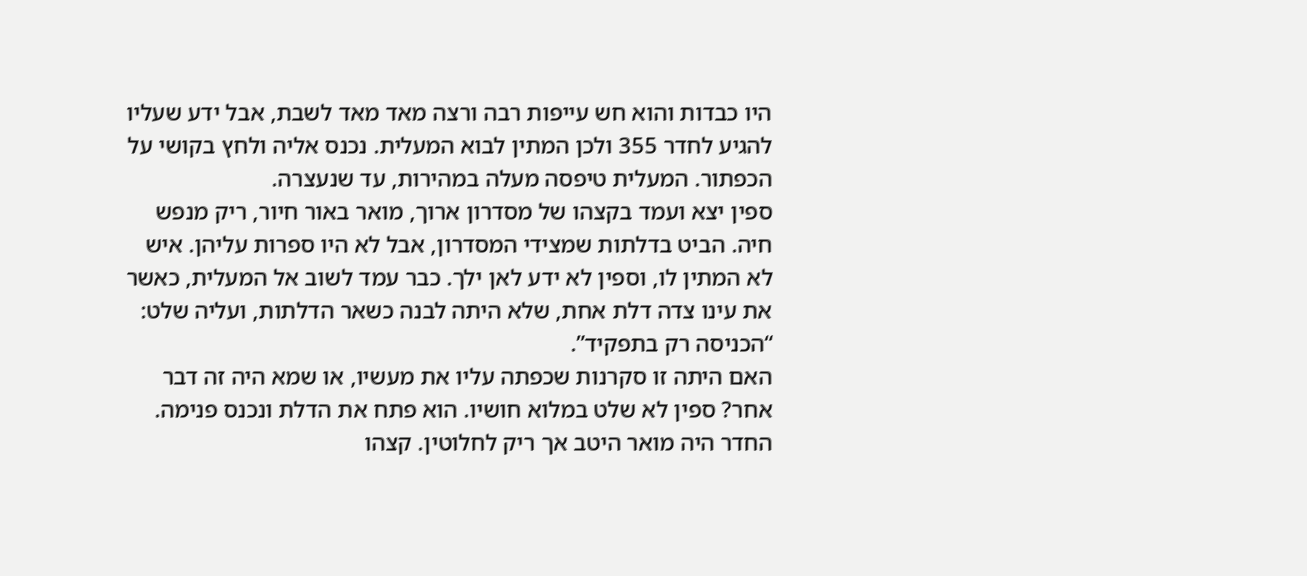היו כבדות והוא חש עייפות רבה ורצה מאד מאד לשבת, אבל ידע שעליו להגיע לחדר 355 ולכן המתין לבוא המעלית. נכנס אליה ולחץ בקושי על הכפתור. המעלית טיפסה מעלה במהירות, עד שנעצרה.
ספין יצא ועמד בקצהו של מסדרון ארוך, מואר באור חיור, ריק מנפש חיה. הביט בדלתות שמצידי המסדרון, אבל לא היו ספרות עליהן. איש לא המתין לו, וספין לא ידע לאן ילך. כבר עמד לשוב אל המעלית, כאשר את עינו צדה דלת אחת, שלא היתה לבנה כשאר הדלתות, ועליה שלט: “הכניסה רק בתפקיד”.
האם היתה זו סקרנות שכפתה עליו את מעשיו, או שמא היה זה דבר אחר? ספין לא שלט במלוא חושיו. הוא פתח את הדלת ונכנס פנימה. החדר היה מואר היטב אך ריק לחלוטין. קצהו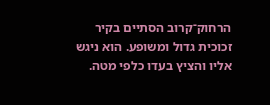הרחוק־קרוב הסתיים בקיר זכוכית גדול ומשופע. הוא ניגש אליו והציץ בעדו כלפי מטה.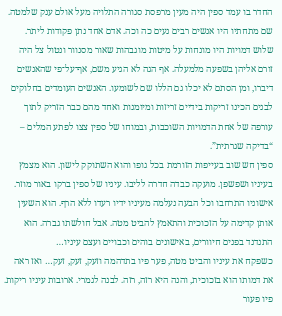החדר בו עמד ספין היה מעין מרפסת סגורה התלויה מעל אולם ענק שלמטה. שם מתחתיו היו אנשים רבים נעים כה וכה. אדם אחד נתן פקודות ליתר. שלוש דמויות היו מונחות על מיטות מוגבהות שאור מסנוור ונטול צל היה זורם אליהן בשפעה מלמעלה. אף הגה לא הגיע משם, אף־על־פי שהאנשים דיברו, ומן הסתם לא יכלו גם הללו שם לשומעו. האנשים העומדים בחלוקים לבנים הכינו זריקות בידיים זריזות ומיומנות ואחד מהם כבר הזריק לתוך עורפה של אחת הדמויות השוכבות, ובמוחו של ספין צצו לפתע המלים – “בדיקה שגרתית”.
ספין חש שוב בעייפות הזורמת בכל גופו והוא השתוקק לישון. הוא מצמץ בעיניו ושפשפן. מועקה כבדה חדרה לליבו. עיניו של ספין ברקו באור מוזר. אישוניו התרחבו וכל הבעה נעלמה מעיניו ידיו רעדו ללא הרף. הוא השעין אותן קדימה על הזכוכית והתאמץ להביט מטה. אבל חולשתו גברה. הוא התנדנד בפנים חיוורים, באישונים בוהים וכבויים ועצם עיניו…
כשפקח את עיניו והביט מטה, פער פיו בתדהמה וזעק, זעק, זעק… ואז ראה את דמותו הוא בזכוכית, והנה היא רזה, רזה. לבנה לגמרי. ארובות עיניו ריקות. פיו פעור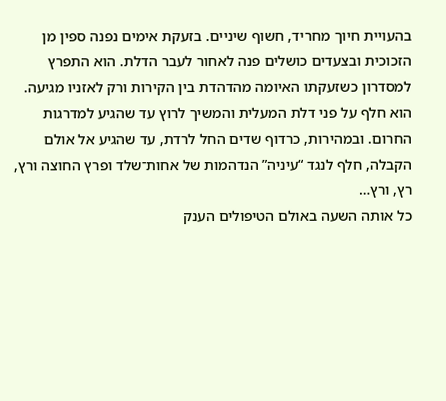בהעויית חיוך מחריד, חשוף שיניים. בזעקת אימים נפנה ספין מן הזכוכית ובצעדים כושלים פנה לאחור לעבר הדלת. הוא התפרץ למסדרון כשזעקתו האיומה מהדהדת בין הקירות ורק לאזניו מגיעה. הוא חלף על פני דלת המעלית והמשיך לרוץ עד שהגיע למדרגות החרום. ובמהירות, כרדוף שדים החל לרדת, עד שהגיע אל אולם הקבלה, חלף לנגד “עיניה” הנדהמות של אחות־שלד ופרץ החוצה ורץ, רץ, ורץ…
כל אותה השעה באולם הטיפולים הענק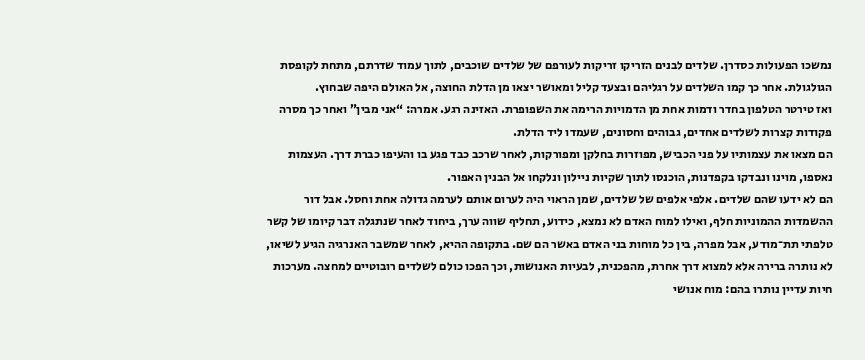נמשכו הפעולות כסדרן. שלדים לבנים הזריקו זריקות לעורפם של שלדים שוכבים, לתוך עמוד שדרתם, מתחת לקופסת הגולגולת. אחר כך קמו השלדים על רגליהם ובצעד קליל ומאושר יצאו מן הדלת החוצה, אל האולם היפה שבחוץ.
ואז טירטר הטלפון בחדר ודמות אחת מן הדמויות הרימה את השפופרת. האזינה רגע. אמרה: “אני מבין” ואחר כך מסרה פקודות קצרות לשלדים אחדים, גבוהים וחסונים, שעמדו ליד הדלת.
הם מצאו את עצמותיו על פני הכביש, מפוזרות בחלקן ומפורקות, לאחר שרכב כבד פגע בו והעיפו כברת דרך. העצמות נאספו, מוינו ונבדקו בקפדנות, הוכנסו לתוך שקיות ניילון ונלקחו אל הבנין האפור.
הם לא ידעו שהם שלדים. אלפי אלפים של שלדים, שמן הראוי היה לערום אותם לערמה גדולה אחת וחסל. אבל דור ההשמדות ההמוניות חלף, ואילו למוח האדם לא נמצא, כידוע, תחליף שווה ערך, ביחוד לאחר שנתגלה דבר קיומו של קשר טלפתי תת־מודע, אבל מפרה, בין כל מוחות בני האדם באשר הם שם. בתקופה ההיא, לאחר שמשבר האנרגיה הגיע לשיאו, לא נותרה ברירה אלא למצוא דרך אחרת, מהפכנית, לבעיות האנושות, וכך הפכו כולם לשלדים רובוטיים למחצה. מערכות חיות עדיין נותרו בהם: מוח אנושי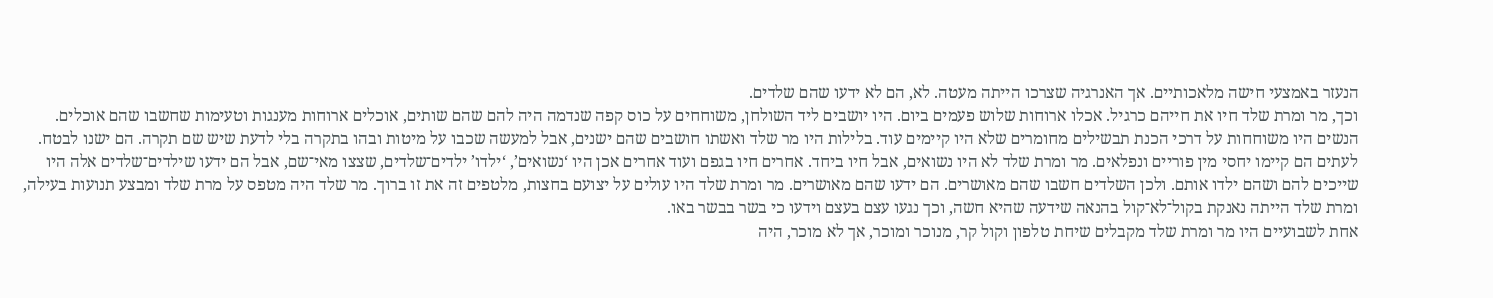הנעזר באמצעי חישה מלאכותיים. אך האנרגיה שצרכו הייתה מעטה. לא, הם לא ידעו שהם שלדים.
וכך, מר ומרת שלד חיו את חייהם כרגיל. אכלו ארוחות שלוש פעמים ביום. היו יושבים ליד השולחן, משוחחים על כוס קפה שנדמה היה להם שהם שותים, אוכלים ארוחות מענגות וטעימות שחשבו שהם אוכלים. הנשים היו משוחחות על דרכי הכנת תבשילים מחומרים שלא היו קיימים עוד. בלילות היו מר שלד ואשתו חושבים שהם ישנים, אבל למעשה שכבו על מיטות ובהו בתקרה בלי לדעת שיש שם תקרה. הם ישנו לבטח.
לעתים הם קיימו יחסי מין פוריים ונפלאים. מר ומרת שלד לא היו נשואים, אבל חיו ביחד. אחרים חיו בגפם ועוד אחרים אכן היו ‘נשואים’, ‘ילדו’ ילדים־שלדים, שצצו מאי־שם, אבל הם ידעו שילדים־שלדים אלה היו שייכים להם ושהם ילדו אותם. ולכן השלדים חשבו שהם מאושרים. הם ידעו שהם מאושרים. מר ומרת שלד היו עולים על יצועם בחצות, מלטפים זה את זו ברוך. מר שלד היה מטפס על מרת שלד ומבצע תנועות בעילה, ומרת שלד הייתה נאנקת בקול־לא־קול בהנאה שידעה שהיא חשה, וכך נגעו עצם בעצם וידעו כי בשר בבשר באו.
אחת לשבועיים היו מר ומרת שלד מקבלים שיחת טלפון וקול קר, מנוכר ומוכר, אך לא מוכר, היה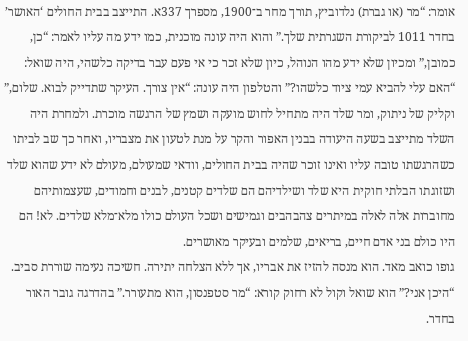אומר: “מר (או גברת) נלדוביץ, תורך מחר ב־1900, מספרך 337א. התייצב בבית החולים ‘האושר’ בחדר 1011 לביקורת השגרתית שלך.” והוא היה עונה מוכנית, כמו ידע מה עליו לאמר: “כן, כמובן,” ומכיון שלא ידע מהו הנוהל, כיון שלא זכר כי אי פעם עבר בדיקה כלשהי, היה שואל: “האם עלי להביא עמי ציוד כלשהו?” והטלפון היה עונה: “אין צורך. העיקר שתדייק לבוא. שלום,” וקליק של ניתוק, ומר שלד היה מתחיל לחוש מועקה ושמץ של הרגשה מוכרת. ולמחרת היה השלד מתייצב בשעה היעודה בבנין האפור והקר על מנת לטעון את מצבריו, ואחר כך שב לביתו כשהרגשתו טובה עליו ואינו זוכר שהיה בבית החולים, וודאי שמעולם, מעולם לא ידע שהוא שלד ושזוגתו הבלתי חוקית היא שלד ושילדיהם הם שלדים קטנים, לבנים וחמודים, שעצמותיהם מחוברות אלה לאלה במיתרים צהבהבים וגמישים ושכל העולם כולו מלא־מלא שלדים. לא! הם היו כולם בני אדם חיים, בריאים, שלמים ובעיקר מאושרים.
גופו כואב מאד. הוא מנסה להזיז את אבריו, אך ללא הצלחה יתירה. חשיכה נעימה שוררת סביב. “היכן אני?” הוא שואל וקול לא רחוק קורא: “מר סטפנסון, הוא מתעורר.” בהדרגה גובר האור בחדר.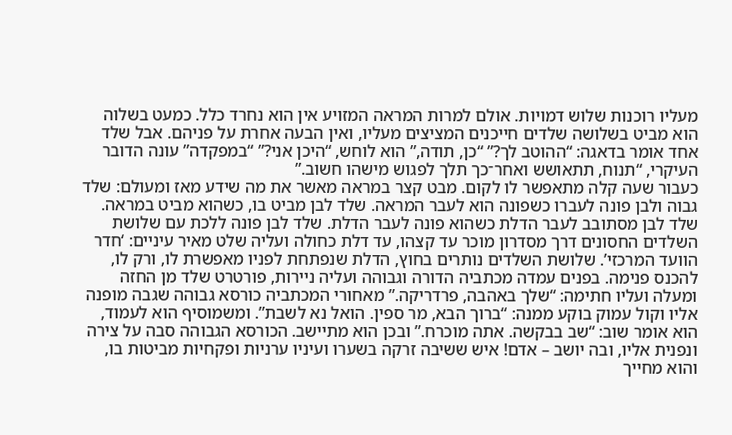מעליו רוכנות שלוש דמויות. אולם למרות המראה המזויע אין הוא נחרד כלל. כמעט בשלוה הוא מביט בשלושה שלדים חייכנים המציצים מעליו, ואין הבעה אחרת על פניהם. אבל שלד אחד אומר בדאגה: “ההוטב לך?” “כן, תודה,” הוא לוחש, “היכן אני?” “במפקדה” עונה הדובר העיקרי, “תנוח, תתאושש ואחר־כך תלך לפגוש מישהו חשוב.”
כעבור שעה קלה מתאפשר לו לקום. מבט קצר במראה מאשר את מה שידע מאז ומעולם: שלד גבוה ולבן פונה לעברו כשפונה הוא לעבר המראה. שלד לבן מביט בו, כשהוא מביט במראה. שלד לבן מסתובב לעבר הדלת כשהוא פונה לעבר הדלת. שלד לבן פונה ללכת עם שלושת השלדים החסונים דרך מסדרון מוכר עד קצהו, עד דלת כחולה ועליה שלט מאיר עיניים: ‘חדר הוועד המרכזי’. שלושת השלדים נותרים בחוץ, הדלת שנפתחת לפניו מאפשרת לו, ורק לו, להכנס פנימה. בפנים עמדה מכתביה הדורה וגבוהה ועליה ניירות, פורטרט שלד מן החזה ומעלה ועליו חתימה: “שלך באהבה, פרדריקה.” מאחורי המכתביה כורסא גבוהה שגבה מופנה אליו וקול עמוק בוקע ממנה: “ברוך הבא, מר ספין. הואל נא לשבת”. ומשמוסיף הוא לעמוד, הוא אומר שוב: “שב בבקשה. אתה מוכרח.” ובכן הוא מתיישב. הכורסא הגבוהה סבה על צירה ונפנית אליו, ובה יושב – אדם! איש ששיבה זרקה בשערו ועיניו ערניות ופקחיות מביטות בו, והוא מחייך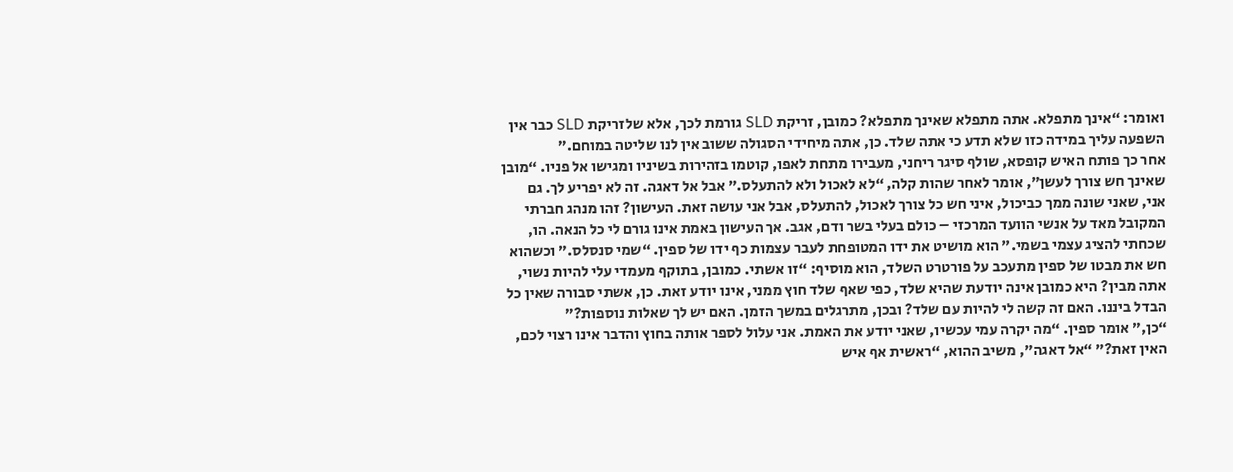ואומר: “אינך מתפלא. אתה מתפלא שאינך מתפלא? כמובן, זריקת SLD גורמת לכך, אלא שלזריקת SLD כבר אין השפעה עליך במידה כזו שלא תדע כי אתה שלד. כן, אתה מיחידי הסגולה ששוב אין לנו שליטה במוחם.”
אחר כך פותח האיש קופסא, שולף סיגר ריחני, מעבירו מתחת לאפו, קוטמו בזהירות בשיניו ומגישו אל פניו. “מובן שאינך חש צורך לעשן”, אומר לאחר שהות קלה, “לא לאכול ולא להתעלס.” אבל אל דאגה. זה לא יפריע לך. גם אני, שאני שונה ממך כביכול, איני חש כל צורך לאכול, להתעלס, אבל אני עושה זאת. העישון? זהו מנהג חברתי המקובל מאד על אנשי הוועד המרכזי – כולם בעלי בשר ודם, אגב. אך העישון באמת אינו גורם לי כל הנאה. הו, שכחתי להציג עצמי בשמי." הוא מושיט את ידו המטופחת לעבר עצמות כף ידו של ספין. “שמי סנסלס.” וכשהוא חש את מבטו של ספין מתעכב על פורטרט השלד, הוא מוסיף: “זו אשתי. כמובן, בתוקף מעמדי עלי להיות נשוי, אתה מבין? היא כמובן אינה יודעת שהיא שלד, כפי שאף שלד חוץ ממני, אינו יודע זאת. כן, אשתי סבורה שאין כל הבדל ביננו. האם זה קשה לי להיות עם שלד? ובכן, מתרגלים במשך הזמן. האם יש לך שאלות נוספות?”
“כן,” אומר ספין. “מה יקרה עמי עכשיו, שאני יודע את האמת. אני עלול לספר אותה בחוץ והדבר אינו רצוי לכם, האין זאת?” “אל דאגה”, משיב ההוא, “ראשית אף איש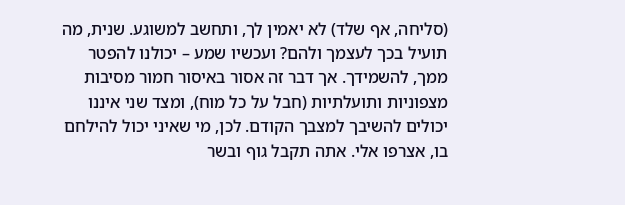(סליחה, אף שלד) לא יאמין לך, ותחשב למשוגע. שנית, מה תועיל בכך לעצמך ולהם? ועכשיו שמע – יכולנו להפטר ממך, להשמידך. אך דבר זה אסור באיסור חמור מסיבות מצפוניות ותועלתיות (חבל על כל מוח), ומצד שני איננו יכולים להשיבך למצבך הקודם. לכן, מי שאיני יכול להילחם בו, אצרפו אלי. אתה תקבל גוף ובשר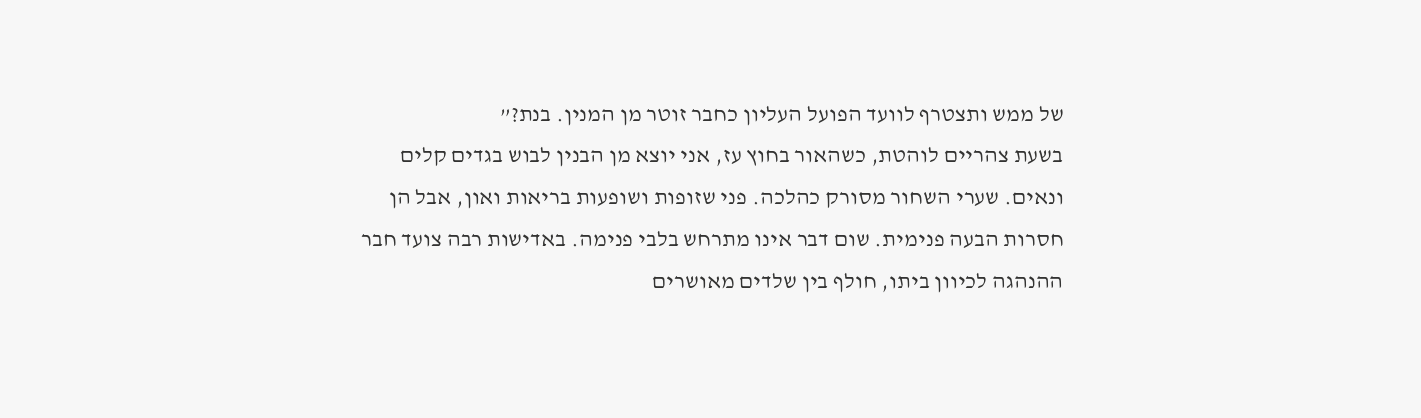של ממש ותצטרף לוועד הפועל העליון כחבר זוטר מן המנין. בנת?”
בשעת צהריים לוהטת, כשהאור בחוץ עז, אני יוצא מן הבנין לבוש בגדים קלים ונאים. שערי השחור מסורק כהלכה. פני שזופות ושופעות בריאות ואון, אבל הן חסרות הבעה פנימית. שום דבר אינו מתרחש בלבי פנימה. באדישות רבה צועד חבר ההנהגה לכיוון ביתו, חולף בין שלדים מאושרים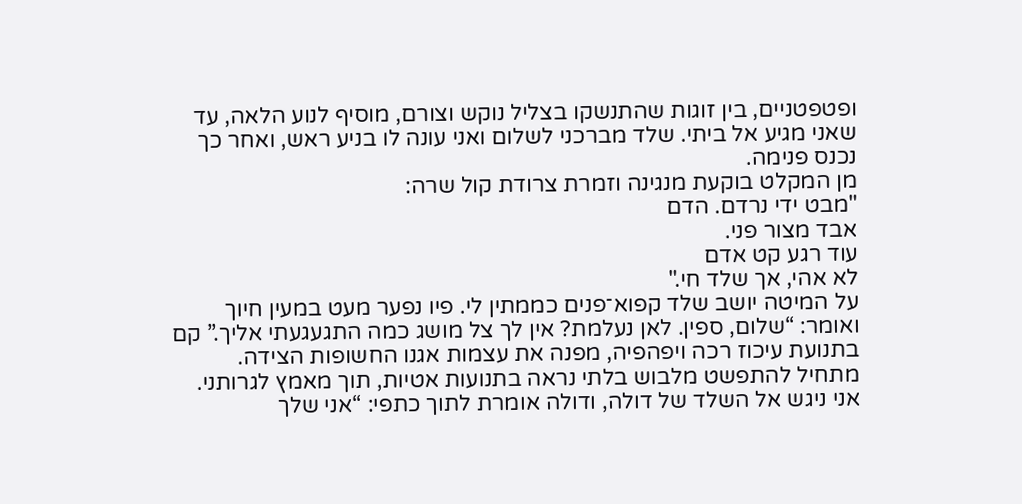ופטפטניים, בין זוגות שהתנשקו בצליל נוקש וצורם, מוסיף לנוע הלאה, עד שאני מגיע אל ביתי. שלד מברכני לשלום ואני עונה לו בניע ראש, ואחר כך נכנס פנימה.
מן המקלט בוקעת מנגינה וזמרת צרודת קול שרה:
"מבט ידי נרדם. הדם
אבד מצור פני.
עוד רגע קט אדם
לא אהי, אך שלד חי."
על המיטה יושב שלד קפוא־פנים כממתין לי. פיו נפער מעט במעין חיוך ואומר: “שלום, ספין. לאן נעלמת? אין לך צל מושג כמה התגעגעתי אליך.” קם בתנועת עיכוז רכה ויפהפיה, מפנה את עצמות אגנו החשופות הצידה. מתחיל להתפשט מלבוש בלתי נראה בתנועות אטיות, תוך מאמץ לגרותני. אני ניגש אל השלד של דולה, ודולה אומרת לתוך כתפי: “אני שלך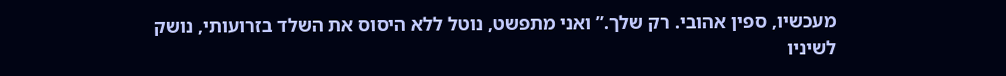מעכשיו, ספין אהובי. רק שלך.” ואני מתפשט, נוטל ללא היסוס את השלד בזרועותי, נושק לשיניו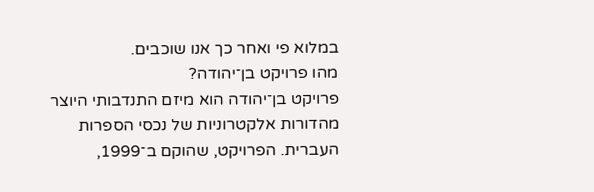במלוא פי ואחר כך אנו שוכבים.
מהו פרויקט בן־יהודה?
פרויקט בן־יהודה הוא מיזם התנדבותי היוצר מהדורות אלקטרוניות של נכסי הספרות העברית. הפרויקט, שהוקם ב־1999,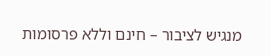מנגיש לציבור – חינם וללא פרסומות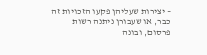– יצירות שעליהן פקעו הזכויות זה כבר, או שעבורן ניתנה רשות פרסום, ובונה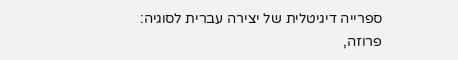ספרייה דיגיטלית של יצירה עברית לסוגיה: פרוזה,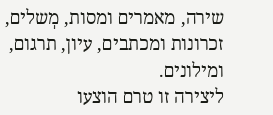שירה, מאמרים ומסות, מְשלים, זכרונות ומכתבים, עיון, תרגום, ומילונים.
ליצירה זו טרם הוצעו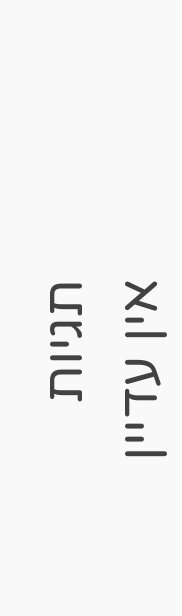תגיות
אין עדיין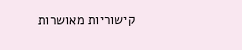קישוריות מאושרות